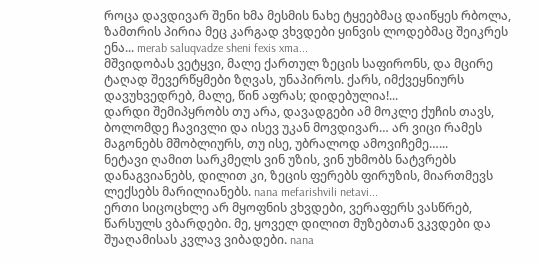როცა დავდივარ შენი ხმა მესმის ნახე ტყეებმაც დაიწყეს რბოლა, ზამთრის პირია მეც კარგად ვხვდები ყინვის ლოდებმაც შეიკრეს ენა... merab saluqvadze sheni fexis xma...
მშვიდობას ვეტყვი, მალე ქართულ ზეცის საფირონს, და მცირე ტაღად შევერწყმები ზღვას, უნაპიროს. ქარს, იმქვეყნიურს დავუხვედრებ, მალე, წინ აფრას; დიდებულია!...
დარდი შემიპყრობს თუ არა, დავადგები ამ მოკლე ქუჩის თავს, ბოლომდე ჩავივლი და ისევ უკან მოვდივარ… არ ვიცი რამეს მაგონებს მშობლიურს, თუ ისე, უბრალოდ ამოვიჩემე…...
ნეტავი ღამით სარკმელს ვინ უზის, ვინ უხმობს ნატვრებს დანაგვიანებს, დილით კი, ზეცის ფერებს ფირუზის, მიართმევს ლექსებს მარილიანებს. nana mefarishvili netavi...
ერთი სიცოცხლე არ მყოფნის ვხვდები, ვერაფერს ვასწრებ, წარსულს ვბარდები. მე, ყოველ დილით მუზებთან ვკვდები და შუაღამისას კვლავ ვიბადები. nana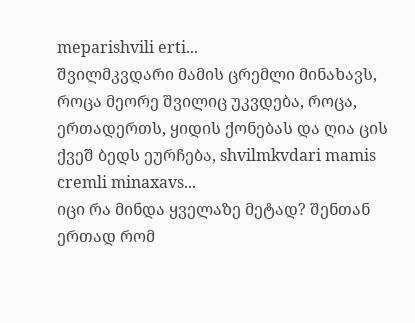meparishvili erti...
შვილმკვდარი მამის ცრემლი მინახავს, როცა მეორე შვილიც უკვდება, როცა, ერთადერთს, ყიდის ქონებას და ღია ცის ქვეშ ბედს ეურჩება, shvilmkvdari mamis cremli minaxavs...
იცი რა მინდა ყველაზე მეტად? შენთან ერთად რომ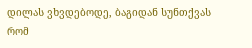დილას ვხვდებოდე, ბაგიდან სუნთქვას რომ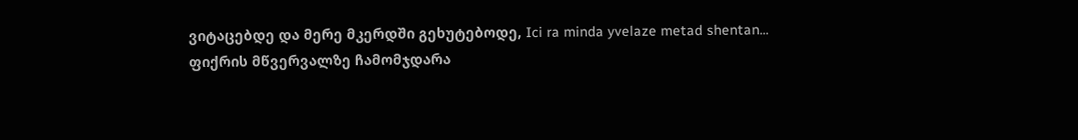ვიტაცებდე და მერე მკერდში გეხუტებოდე, Ici ra minda yvelaze metad shentan...
ფიქრის მწვერვალზე ჩამომჯდარა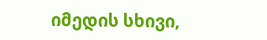იმედის სხივი,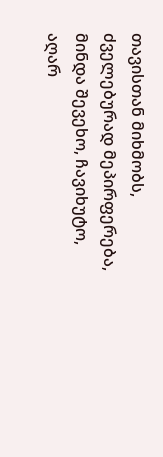თავისთან მიხმობს, ძველებურად მეპირფერება, მინდა შევეხო, ჩავიხუტო, აღარ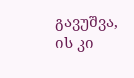გავუშვა, ის კი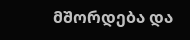მშორდება და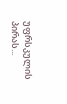უფრსკულის პირას...